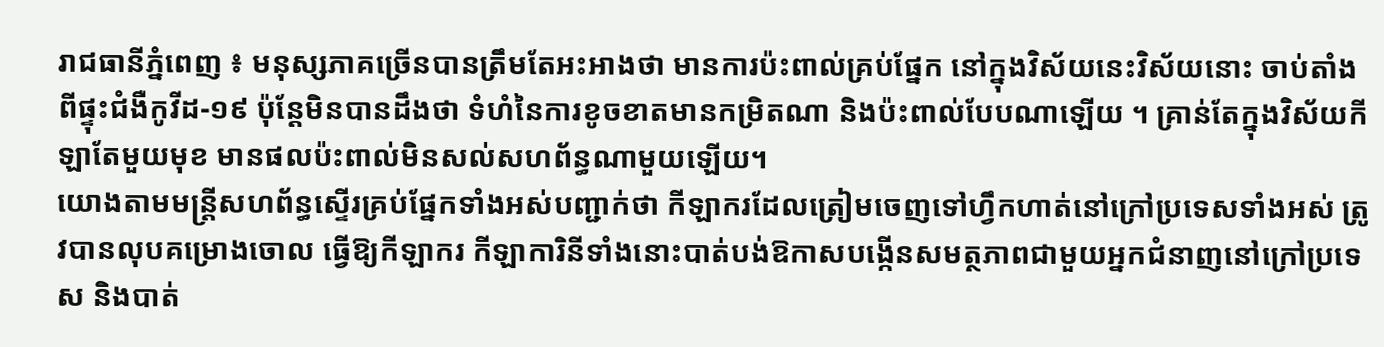រាជធានីភ្នំពេញ ៖ មនុស្សភាគច្រើនបានត្រឹមតែអះអាងថា មានការប៉ះពាល់គ្រប់ផ្នែក នៅក្នុងវិស័យនេះវិស័យនោះ ចាប់តាំងពីផ្ទុះជំងឺកូវីដ-១៩ ប៉ុន្តែមិនបានដឹងថា ទំហំនៃការខូចខាតមានកម្រិតណា និងប៉ះពាល់បែបណាឡើយ ។ គ្រាន់តែក្នុងវិស័យកីឡាតែមួយមុខ មានផលប៉ះពាល់មិនសល់សហព័ន្ធណាមួយឡើយ។
យោងតាមមន្ត្រីសហព័ន្ធស្ទើរគ្រប់ផ្នែកទាំងអស់បញ្ជាក់ថា កីឡាករដែលត្រៀមចេញទៅហ្វឹកហាត់នៅក្រៅប្រទេសទាំងអស់ ត្រូវបានលុបគម្រោងចោល ធ្វើឱ្យកីឡាករ កីឡាការិនីទាំងនោះបាត់បង់ឱកាសបង្កើនសមត្ថភាពជាមួយអ្នកជំនាញនៅក្រៅប្រទេស និងបាត់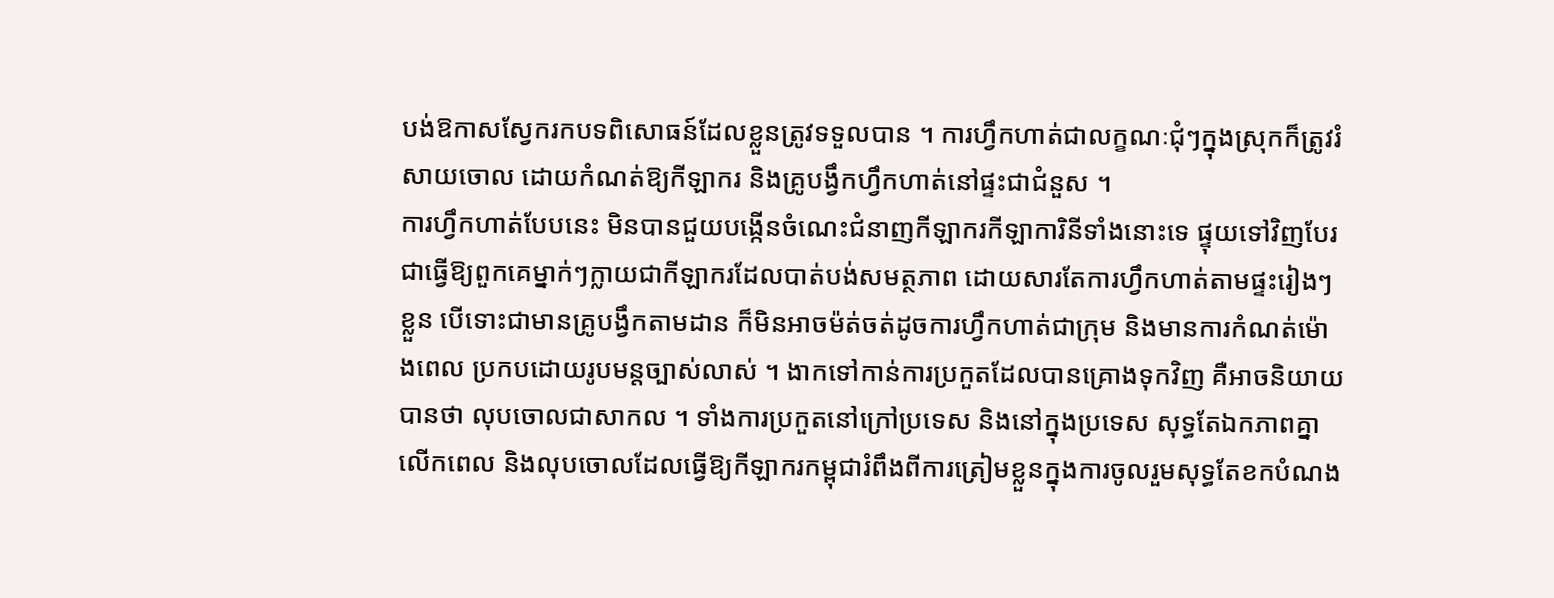បង់ឱកាសស្វែករកបទពិសោធន៍ដែលខ្លួនត្រូវទទួលបាន ។ ការហ្វឹកហាត់ជាលក្ខណៈជុំៗក្នុងស្រុកក៏ត្រូវរំសាយចោល ដោយកំណត់ឱ្យកីឡាករ និងគ្រូបង្វឹកហ្វឹកហាត់នៅផ្ទះជាជំនួស ។
ការហ្វឹកហាត់បែបនេះ មិនបានជួយបង្កើនចំណេះជំនាញកីឡាករកីឡាការិនីទាំងនោះទេ ផ្ទុយទៅវិញបែរជាធ្វើឱ្យពួកគេម្នាក់ៗក្លាយជាកីឡាករដែលបាត់បង់សមត្ថភាព ដោយសារតែការហ្វឹកហាត់តាមផ្ទះរៀងៗខ្លួន បើទោះជាមានគ្រូបង្វឹកតាមដាន ក៏មិនអាចម៉ត់ចត់ដូចការហ្វឹកហាត់ជាក្រុម និងមានការកំណត់ម៉ោងពេល ប្រកបដោយរូបមន្តច្បាស់លាស់ ។ ងាកទៅកាន់ការប្រកួតដែលបានគ្រោងទុកវិញ គឺអាចនិយាយបានថា លុបចោលជាសាកល ។ ទាំងការប្រកួតនៅក្រៅប្រទេស និងនៅក្នុងប្រទេស សុទ្ធតែឯកភាពគ្នាលើកពេល និងលុបចោលដែលធ្វើឱ្យកីឡាករកម្ពុជារំពឹងពីការត្រៀមខ្លួនក្នុងការចូលរួមសុទ្ធតែខកបំណង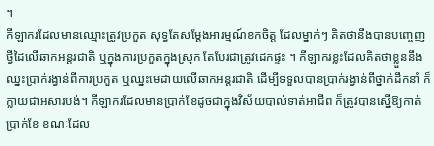។
កីឡាករដែលមានឈ្មោះត្រូវប្រកួត សុទ្ធតែសម្ដែងអារម្មណ៍ខកចិត្ត ដែលម្នាក់ៗ គិតថានឹងបានបញ្ចេញថ្វីដៃលើឆាកអន្តរជាតិ ឬក្នុងការប្រកួតក្នុងស្រុក តែបែរជាត្រូវដេកផ្ទះ ។ កីឡាករខ្លះដែលគិតថាខ្លួននឹងឈ្នះប្រាក់រង្វាន់ពីការប្រកួត ឬឈ្នះមេដាយលើឆាកអន្តរជាតិ ដើម្បីទទួលបានប្រាក់រង្វាន់ពីថ្នាក់ដឹកនាំ ក៏ក្លាយជាអសារបង់។ កីឡាករដែលមានប្រាក់ខែដូចជាក្នុងវិស័យបាល់ទាត់អាជីព ក៏ត្រូវបានស្នើឱ្យកាត់ប្រាក់ខែ ខណៈដែល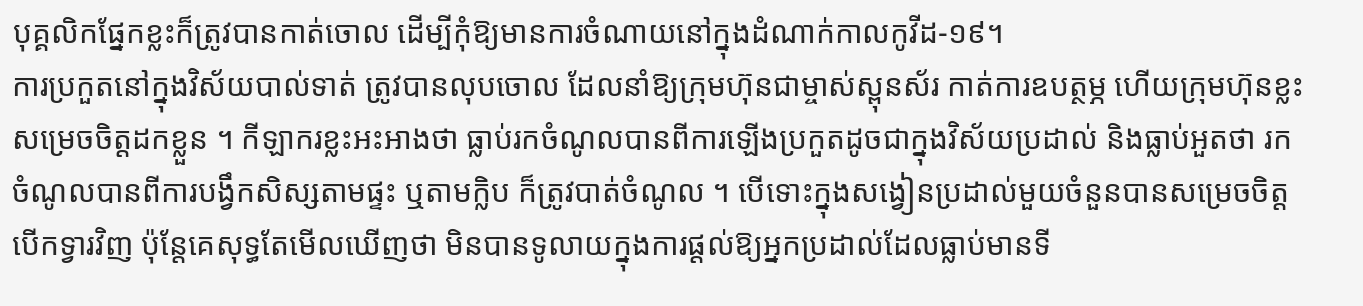បុគ្គលិកផ្នែកខ្លះក៏ត្រូវបានកាត់ចោល ដើម្បីកុំឱ្យមានការចំណាយនៅក្នុងដំណាក់កាលកូវីដ-១៩។
ការប្រកួតនៅក្នុងវិស័យបាល់ទាត់ ត្រូវបានលុបចោល ដែលនាំឱ្យក្រុមហ៊ុនជាម្ចាស់ស្ពុនស័រ កាត់ការឧបត្ថម្ភ ហើយក្រុមហ៊ុនខ្លះសម្រេចចិត្តដកខ្លួន ។ កីឡាករខ្លះអះអាងថា ធ្លាប់រកចំណូលបានពីការឡើងប្រកួតដូចជាក្នុងវិស័យប្រដាល់ និងធ្លាប់អួតថា រកចំណូលបានពីការបង្វឹកសិស្សតាមផ្ទះ ឬតាមក្លិប ក៏ត្រូវបាត់ចំណូល ។ បើទោះក្នុងសង្វៀនប្រដាល់មួយចំនួនបានសម្រេចចិត្តបើកទ្វារវិញ ប៉ុន្តែគេសុទ្ធតែមើលឃើញថា មិនបានទូលាយក្នុងការផ្ដល់ឱ្យអ្នកប្រដាល់ដែលធ្លាប់មានទី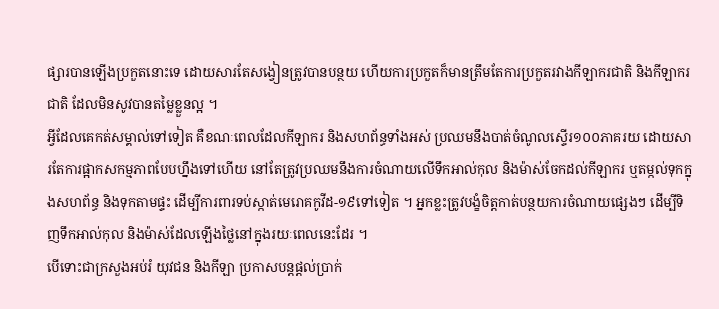ផ្សារបានឡើងប្រកួតនោះទេ ដោយសារតែសង្វៀនត្រូវបានបន្ថយ ហើយការប្រកួតក៏មានត្រឹមតែការប្រកួតរវាងកីឡាករជាតិ និងកីឡាករជាតិ ដែលមិនសូវបានតម្លៃខ្លួនល្អ ។
អ្វីដែលគេកត់សម្គាល់ទៅទៀត គឺខណៈពេលដែលកីឡាករ និងសហព័ន្ធទាំងអស់ ប្រឈមនឹងបាត់ចំណូលស្ទើរ១០០ភាគរយ ដោយសារតែការផ្អាកសកម្មភាពបែបហ្នឹងទៅហើយ នៅតែត្រូវប្រឈមនឹងការចំណាយលើទឹកអាល់កុល និងម៉ាស់ចែកដល់កីឡាករ ឬតម្កល់ទុកក្នុងសហព័ន្ធ និងទុកតាមផ្ទះ ដើម្បីការពារទប់ស្កាត់មេរោគកូវីដ-១៩ទៅទៀត ។ អ្នកខ្លះត្រូវបង្ខំចិត្តកាត់បន្ថយការចំណាយផ្សេងៗ ដើម្បីទិញទឹកអាល់កុល និងម៉ាស់ដែលឡើងថ្លៃនៅក្នុងរយៈពេលនេះដែរ ។
បើទោះជាក្រសួងអប់រំ យុវជន និងកីឡា ប្រកាសបន្តផ្ដល់ប្រាក់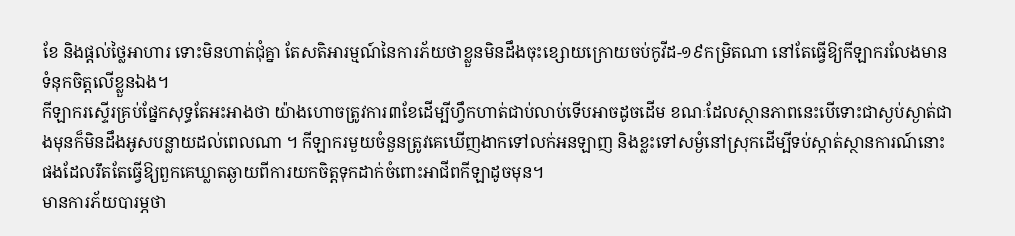ខែ និងផ្ដល់ថ្លៃអាហារ ទោះមិនហាត់ជុំគ្នា តែសតិអារម្មណ៍នៃការភ័យថាខ្លួនមិនដឹងចុះខ្សោយក្រោយចប់កូវីដ-១៩កម្រិតណា នៅតែធ្វើឱ្យកីឡាករលែងមានទំនុកចិត្តលើខ្លួនឯង។
កីឡាករស្ទើរគ្រប់ផ្នែកសុទ្ធតែអះអាងថា យ៉ាងហោចត្រូវការ៣ខែដើម្បីហ្វឹកហាត់ជាប់លាប់ទើបអាចដូចដើម ខណៈដែលស្ថានភាពនេះបើទោះជាស្ងប់ស្ងាត់ជាងមុនក៏មិនដឹងអូសបន្លាយដល់ពេលណា ។ កីឡាករមួយចំនួនត្រូវគេឃើញងាកទៅលក់អនឡាញ និងខ្លះទៅសម្ងំនៅស្រុកដើម្បីទប់ស្កាត់ស្ថានការណ៍នោះផងដែលរឹតតែធ្វើឱ្យពួកគេឃ្លាតឆ្ងាយពីការយកចិត្តទុកដាក់ចំពោះអាជីពកីឡាដូចមុន។
មានការភ័យបារម្ភថា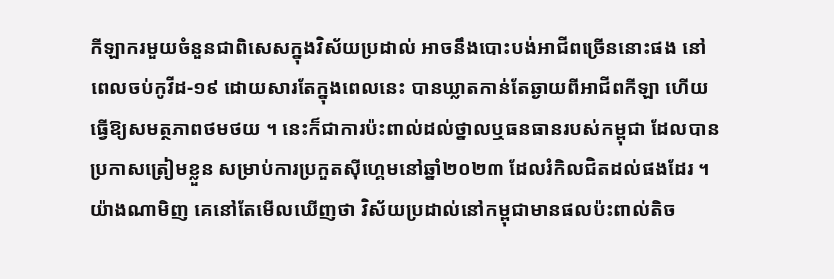កីឡាករមួយចំនួនជាពិសេសក្នុងវិស័យប្រដាល់ អាចនឹងបោះបង់អាជីពច្រើននោះផង នៅពេលចប់កូវីដ-១៩ ដោយសារតែក្នុងពេលនេះ បានឃ្លាតកាន់តែឆ្ងាយពីអាជីពកីឡា ហើយធ្វើឱ្យសមត្ថភាពថមថយ ។ នេះក៏ជាការប៉ះពាល់ដល់ថ្នាលឬធនធានរបស់កម្ពុជា ដែលបានប្រកាសត្រៀមខ្លួន សម្រាប់ការប្រកួតស៊ីហ្គេមនៅឆ្នាំ២០២៣ ដែលរំកិលជិតដល់ផងដែរ ។ យ៉ាងណាមិញ គេនៅតែមើលឃើញថា វិស័យប្រដាល់នៅកម្ពុជាមានផលប៉ះពាល់តិច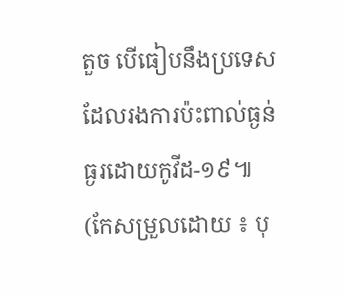តួច បើធៀបនឹងប្រទេសដែលរងការប៉ះពាល់ធ្ងន់ធ្ងរដោយកូវីដ-១៩៕ (កែសម្រួលដោយ ៖ បុ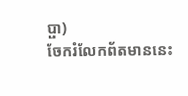ប្ផា)
ចែករំលែកព័តមាននេះ